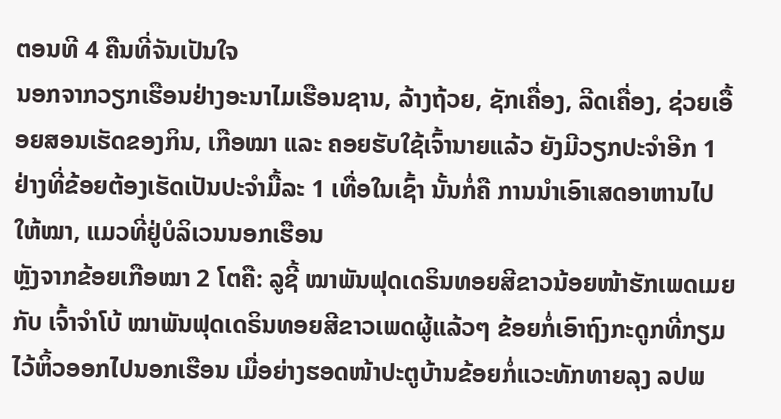ຕອນທີ 4 ຄືນທີ່ຈັນເປັນໃຈ
ນອກຈາກວຽກເຮືອນຢ່າງອະນາໄມເຮືອນຊານ, ລ້າງຖ້ວຍ, ຊັກເຄື່ອງ, ລີດເຄື່ອງ, ຊ່ວຍເອື້ອຍສອນເຮັດຂອງກິນ, ເກືອໝາ ແລະ ຄອຍຮັບໃຊ້ເຈົ້ານາຍແລ້ວ ຍັງມີວຽກປະຈຳອີກ 1 ຢ່າງທີ່ຂ້ອຍຕ້ອງເຮັດເປັນປະຈຳມື້ລະ 1 ເທື່ອໃນເຊົ້າ ນັ້ນກໍ່ຄື ການນຳເອົາເສດອາຫານໄປໃຫ້ໝາ, ແມວທີ່ຢູ່ບໍລິເວນນອກເຮືອນ
ຫຼັງຈາກຂ້ອຍເກືອໝາ 2 ໂຕຄື: ລູຊີ້ ໝາພັນຟຸດເດຣິນທອຍສີຂາວນ້ອຍໜ້າຮັກເພດເມຍ ກັບ ເຈົ້າຈຳໂບ້ ໝາພັນຟຸດເດຣິນທອຍສີຂາວເພດຜູ້ແລ້ວໆ ຂ້ອຍກໍ່ເອົາຖົງກະດູກທີ່ກຽມໄວ້ຫິ້ວອອກໄປນອກເຮືອນ ເມື່ອຍ່າງຮອດໜ້າປະຕູບ້ານຂ້ອຍກໍ່ແວະທັກທາຍລຸງ ລປພ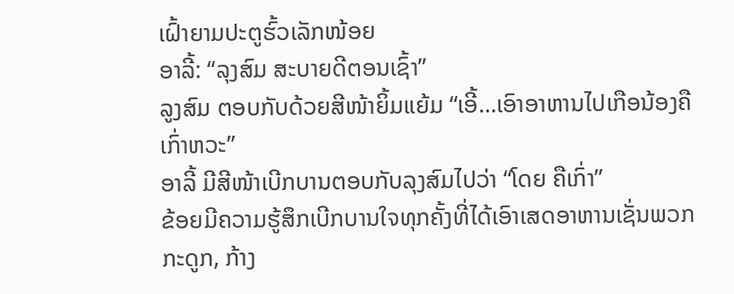ເຝົ້າຍາມປະຕູຮົ້ວເລັກໜ້ອຍ
ອາລີ້: “ລຸງສົມ ສະບາຍດີຕອນເຊົ້າ”
ລູງສົມ ຕອບກັບດ້ວຍສີໜ້າຍິ້ມແຍ້ມ “ເອີ້…ເອົາອາຫານໄປເກືອນ້ອງຄືເກົ່າຫວະ”
ອາລີ້ ມີສີໜ້າເບີກບານຕອບກັບລຸງສົມໄປວ່າ “ໂດຍ ຄືເກົ່າ”
ຂ້ອຍມີຄວາມຮູ້ສຶກເບີກບານໃຈທຸກຄັ້ງທີ່ໄດ້ເອົາເສດອາຫານເຊັ່ນພວກກະດູກ, ກ້າງ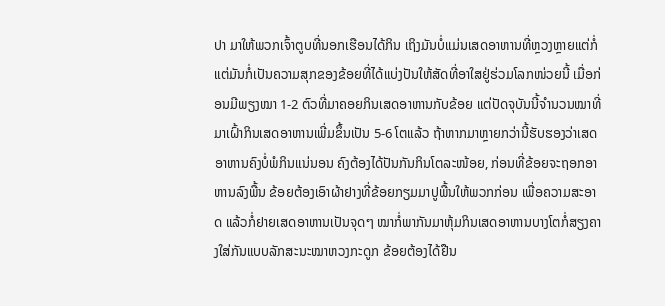ປາ ມາໃຫ້ພວກເຈົ້າຕູບທີ່ນອກເຮືອນໄດ້ກິນ ເຖິງມັນບໍ່ແມ່ນເສດອາຫານທີ່ຫຼວງຫຼາຍແຕ່ກໍ່ ແຕ່ມັນກໍ່ເປັນຄວາມສຸກຂອງຂ້ອຍທີ່ໄດ້ແບ່ງປັນໃຫ້ສັດທີ່ອາໃສຢູ່ຮ່ວມໂລກໜ່ວຍນີ້ ເມື່ອກ່ອນມີພຽງໝາ 1-2 ຕົວທີ່ມາຄອຍກິນເສດອາຫານກັບຂ້ອຍ ແຕ່ປັດຈຸບັນນີ້ຈຳນວນໝາທີ່ມາເຝົ້າກິນເສດອາຫານເພີ່ມຂຶ້ນເປັນ 5-6 ໂຕແລ້ວ ຖ້າຫາກມາຫຼາຍກວ່ານີ້ຮັບຮອງວ່າເສດອາຫານຄົງບໍ່ພໍກິນແນ່ນອນ ຄົງຕ້ອງໄດ້ປັນກັນກິນໂຕລະໜ້ອຍ, ກ່ອນທີ່ຂ້ອຍຈະຖອກອາຫານລົງພື້ນ ຂ້ອຍຕ້ອງເອົາຜ້າຢາງທີ່ຂ້ອຍກຽມມາປູພື້ນໃຫ້ພວກກ່ອນ ເພື່ອຄວາມສະອາດ ແລ້ວກໍ່ຢາຍເສດອາຫານເປັນຈຸດໆ ໝາກໍ່ພາກັນມາຫຸ້ມກິນເສດອາຫານບາງໂຕກໍ່ສຽງຄາງໃສ່ກັນແບບລັກສະນະໝາຫວງກະດູກ ຂ້ອຍຕ້ອງໄດ້ຢືນ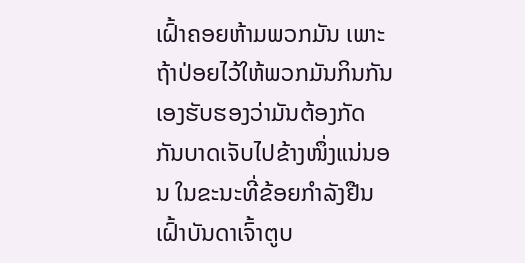ເຝົ້າຄອຍຫ້າມພວກມັນ ເພາະຖ້າປ່ອຍໄວ້ໃຫ້ພວກມັນກິນກັນເອງຮັບຮອງວ່າມັນຕ້ອງກັດກັນບາດເຈັບໄປຂ້າງໜຶ່ງແນ່ນອນ ໃນຂະນະທີ່ຂ້ອຍກຳລັງຢືນເຝົ້າບັນດາເຈົ້າຕູບ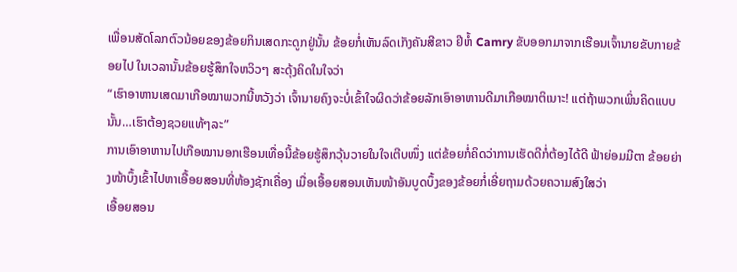ເພື່ອນສັດໂລກຕົວນ້ອຍຂອງຂ້ອຍກິນເສດກະດູກຢູ່ນັ້ນ ຂ້ອຍກໍ່ເຫັນລົດເກັງຄັນສີຂາວ ຢີຫໍ້ Camry ຂັບອອກມາຈາກເຮືອນເຈົ້ານາຍຂັບກາຍຂ້ອຍໄປ ໃນເວລານັ້ນຂ້ອຍຮູ້ສຶກໃຈຫວິວໆ ສະດຸ້ງຄິດໃນໃຈວ່າ
“ເຮົາອາຫານເສດມາເກືອໝາພວກນີ້ຫວັງວ່າ ເຈົ້ານາຍຄົງຈະບໍ່ເຂົ້າໃຈຜິດວ່າຂ້ອຍລັກເອົາອາຫານດີມາເກືອໝາຕິເນາະ! ແຕ່ຖ້າພວກເພິ່ນຄິດແບບນັ້ນ…ເຮົາຕ້ອງຊວຍແທ້ໆລະ”
ການເອົາອາຫານໄປເກືອໝານອກເຮືອນເທື່ອນີ້ຂ້ອຍຮູ້ສຶກວຸ້ນວາຍໃນໃຈເຕີບໜຶ່ງ ແຕ່ຂ້ອຍກໍ່ຄິດວ່າການເຮັດດີກໍ່ຕ້ອງໄດ້ດີ ຟ້າຍ່ອມມີຕາ ຂ້ອຍຍ່າງໜ້າບຶ້ງເຂົ້າໄປຫາເອື້ອຍສອນທີ່ຫ້ອງຊັກເຄື່ອງ ເມື່ອເອື້ອຍສອນເຫັນໜ້າອັນບູດບຶ້ງຂອງຂ້ອຍກໍ່ເອີ່ຍຖາມດ້ວຍຄວາມສົງໃສວ່າ
ເອື້ອຍສອນ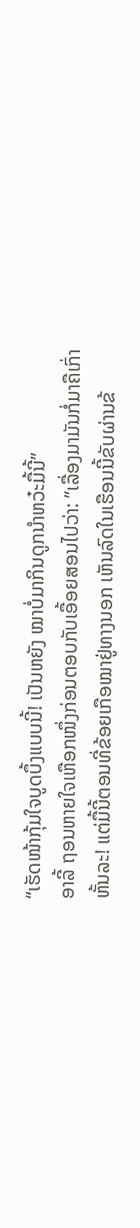“ເຮັດໜ້າກຸ້ມໃຈບູດບຶ້ງແບບນີ້! ເປັນຫຍັງ ໝາບໍ່ມາກິນດູກນຳຫວ໋ະມື້ນີ້”
ອາລີ້ ຖອນຫາຍໃຈເຫືອກໜຶ່ງກ່ອນຕອບກັບເອື້ອຍສອນໄປວ່າ: ”ເລື່ອງມາມັນກໍ່ມາຄືເກົ່າຫັ້ນລະ! ແຕ່ມື້ນີ້ຕອນທີ່ຂ້ອຍເກືອໝາຢູ່ທາງນອກ ເຫັນລົດໃນເຮືອນນີ້ຂັບຜ່ານຂ້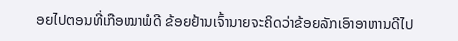ອຍໄປຕອນທີ່ເກືອໝາພໍດີ ຂ້ອຍຢ້ານເຈົ້ານາຍຈະຄິດວ່າຂ້ອຍລັກເອົາອາຫານດີໄປ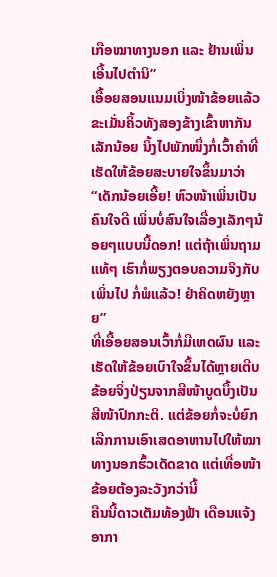ເກືອໝາທາງນອກ ແລະ ຢ້ານເພິ່ນເອີ້ນໄປຕຳນິ”
ເອື້ອຍສອນແນມເບິ່ງໜ້າຂ້ອຍແລ້ວຂະເມັ່ນຄິ້ວທັງສອງຂ້າງເຂົ້າຫາກັນເລັກນ້ອຍ ນິ້ງໄປພັກໜຶ່ງກໍ່ເວົ້າຄຳທີ່ເຮັດໃຫ້ຂ້ອຍສະບາຍໃຈຂຶ້ນມາວ່າ “ເດັກນ້ອຍເອີ້ຍ! ຫົວໜ້າເພິ່ນເປັນຄົນໃຈດີ ເພິ່ນບໍ່ສົນໃຈເລື່ອງເລັກໆນ້ອຍໆແບບນີ້ດອກ! ແຕ່ຖ້າເພິ່ນຖາມແທ້ໆ ເຮົາກໍ່ພຽງຕອບຄວາມຈິງກັບເພິ່ນໄປ ກໍ່ພໍແລ້ວ! ຢ່າຄິດຫຍັງຫຼາຍ”
ທີ່ເອື້ອຍສອນເວົ້າກໍ່ມີເຫດຜົນ ແລະ ເຮັດໃຫ້ຂ້ອຍເບົາໃຈຂຶ້ນໄດ້ຫຼາຍເຕີບ ຂ້ອຍຈິ່ງປ່ຽນຈາກສີໜ້າບູດບຶ້ງເປັນສີໜ້າປົກກະຕິ. ແຕ່ຂ້ອຍກໍ່ຈະບໍ່ຍົກເລີກການເອົາເສດອາຫານໄປໃຫ້ໝາທາງນອກຮົ້ວເດັດຂາດ ແຕ່ເທື່ອໜ້າຂ້ອຍຕ້ອງລະວັງກວ່ານີ້
ຄືນນີ້ດາວເຕັມທ້ອງຟ້າ ເດືອນແຈ້ງອາກາ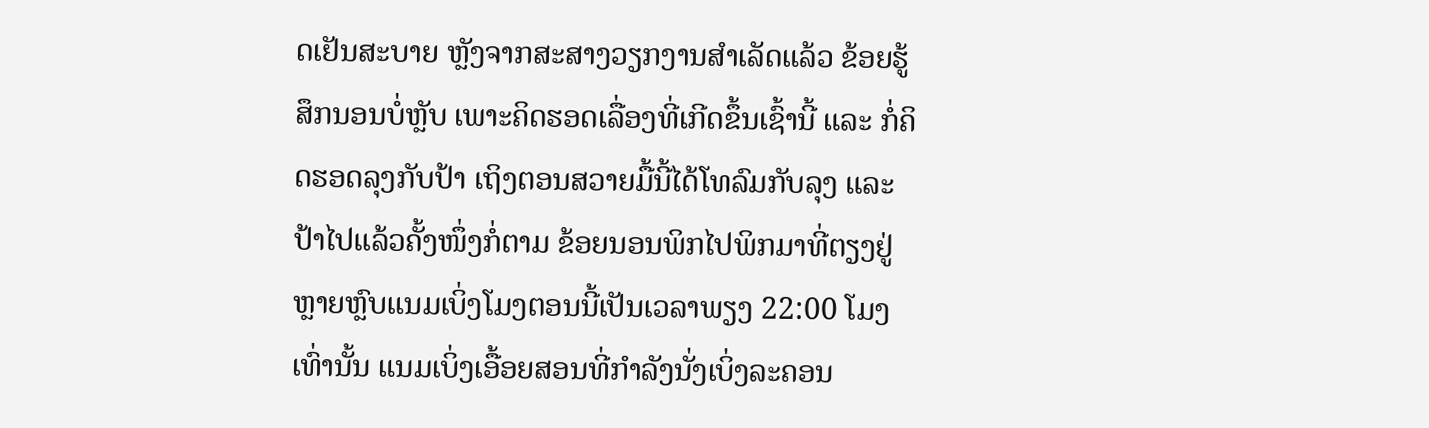ດເຢັນສະບາຍ ຫຼັງຈາກສະສາງວຽກງານສຳເລັດແລ້ວ ຂ້ອຍຮູ້ສຶກນອນບໍ່ຫຼັບ ເພາະຄິດຮອດເລື່ອງທີ່ເກີດຂຶ້ນເຊົ້ານີ້ ແລະ ກໍ່ຄິດຮອດລຸງກັບປ້າ ເຖິງຕອນສວາຍມື້ນີ້ໄດ້ໂທລົມກັບລຸງ ແລະ ປ້າໄປແລ້ວຄັ້ງໜຶ່ງກໍ່ຕາມ ຂ້ອຍນອນພິກໄປພິກມາທີ່ຕຽງຢູ່ຫຼາຍຫຼົບແນມເບິ່ງໂມງຕອນນີ້ເປັນເວລາພຽງ 22:00 ໂມງເທົ່ານັ້ນ ແນມເບິ່ງເອື້ອຍສອນທີ່ກຳລັງນັ່ງເບິ່ງລະຄອນ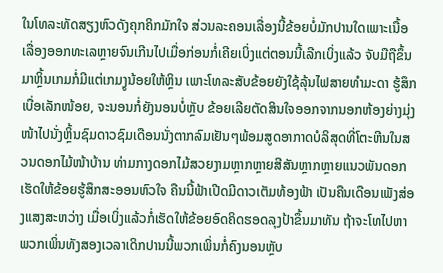ໃນໂທລະທັດສຽງຫົວດັງຄຸກຄິກມັກໃຈ ສ່ວນລະຄອນເລື່ອງນີ້ຂ້ອຍບໍ່ມັກປານໃດເພາະເນື້ອເລື່ອງອອກທະເລຫຼາຍຈົນເກີນໄປເມື່ອກ່ອນກໍ່ເຄີຍເບິ່ງແຕ່ຕອນນີ້ເລີກເບິ່ງແລ້ວ ຈັບມືຖືຂຶ້ນມາຫຼິ້ນເກມກໍ່ມີແຕ່ເກມງູນ້ອຍໃຫ້ຫຼິນ ເພາະໂທລະສັບຂ້ອຍຍັງໃຊ້ລຸ້ນໄຟສາຍທຳມະດາ ຮູ້ສຶກເບື່ອເລັກໜ້ອຍ, ຈະນອນກໍ່ຍັງນອນບໍ່ຫຼັບ ຂ້ອຍເລີຍຕັດສິນໃຈອອກຈາກນອກຫ້ອງຍ່າງມຸ່ງໜ້າໄປນັ່ງຫຼິ້ນຊົມດາວຊົມເດືອນນັ່ງຕາກລົມເຢັນໆພ້ອມສູດອາກາດບໍລິສຸດທີ່ໂຕະຫີນໃນສວນດອກໄມ້ໜ້າບ້ານ ທ່າມກາງດອກໄມ້ສວຍງາມຫຼາກຫຼາຍສີສັນຫຼາກຫຼາຍແນວພັນດອກເຮັດໃຫ້ຂ້ອຍຮູ້ສຶກສະອອນຫົວໃຈ ຄືນນີ້ຟ້າເປີດມີດາວເຕັມທ້ອງຟ້າ ເປັນຄືນເດືອນເພັງສ່ອງແສງສະຫວ່າງ ເມື່ອເບິ່ງແລ້ວກໍ່ເຮັດໃຫ້ຂ້ອຍອົດຄິດຮອດລຸງປ້າຂຶ້ນມາທັນ ຖ້າຈະໂທໄປຫາພວກເພິ່ນທັງສອງເວລາເດິກປານນີ້ພວກເພິ່ນກໍ່ຄົງນອນຫຼັບ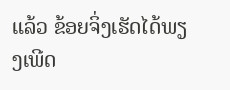ແລ້ວ ຂ້ອຍຈິ່ງເຮັດໄດ້ພຽງເພີດ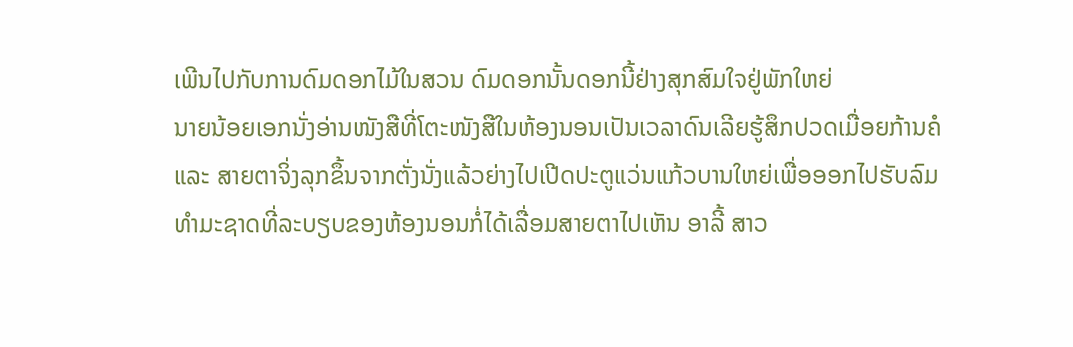ເພີນໄປກັບການດົມດອກໄມ້ໃນສວນ ດົມດອກນັ້ນດອກນີ້ຢ່າງສຸກສົມໃຈຢູ່ພັກໃຫຍ່
ນາຍນ້ອຍເອກນັ່ງອ່ານໜັງສືທີ່ໂຕະໜັງສືໃນຫ້ອງນອນເປັນເວລາດົນເລີຍຮູ້ສຶກປວດເມື່ອຍກ້ານຄໍ ແລະ ສາຍຕາຈິ່ງລຸກຂຶ້ນຈາກຕັ່ງນັ່ງແລ້ວຍ່າງໄປເປີດປະຕູແວ່ນແກ້ວບານໃຫຍ່ເພື່ອອອກໄປຮັບລົມທຳມະຊາດທີ່ລະບຽບຂອງຫ້ອງນອນກໍ່ໄດ້ເລື່ອມສາຍຕາໄປເຫັນ ອາລີ້ ສາວ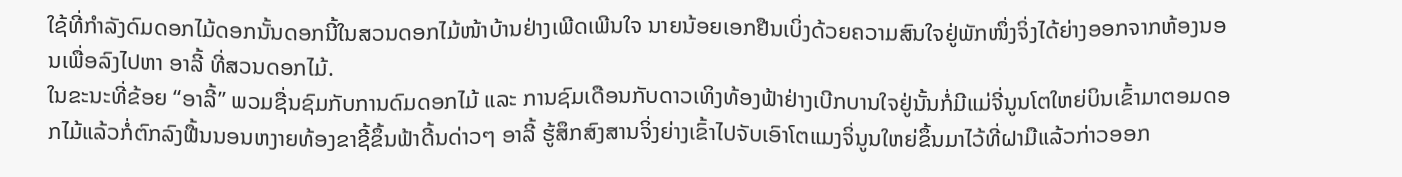ໃຊ້ທີ່ກຳລັງດົມດອກໄມ້ດອກນັ້ນດອກນີ້ໃນສວນດອກໄມ້ໜ້າບ້ານຢ່າງເພີດເພີນໃຈ ນາຍນ້ອຍເອກຢືນເບິ່ງດ້ວຍຄວາມສົນໃຈຢູ່ພັກໜຶ່ງຈິ່ງໄດ້ຍ່າງອອກຈາກຫ້ອງນອນເພື່ອລົງໄປຫາ ອາລີ້ ທີ່ສວນດອກໄມ້.
ໃນຂະນະທີ່ຂ້ອຍ “ອາລີ້” ພວມຊື່ນຊົມກັບການດົມດອກໄມ້ ແລະ ການຊົມເດືອນກັບດາວເທິງທ້ອງຟ້າຢ່າງເບີກບານໃຈຢູ່ນັ້ນກໍ່ມີແມ່ຈີ່ນູນໂຕໃຫຍ່ບິນເຂົ້າມາຕອມດອກໄມ້ແລ້ວກໍ່ຕົກລົງຟື້ນນອນຫງາຍທ້ອງຂາຊີ້ຂຶ້ນຟ້າດີ້ນດ່າວໆ ອາລີ້ ຮູ້ສຶກສົງສານຈິ່ງຍ່າງເຂົ້າໄປຈັບເອົາໂຕແມງຈິ່ນູນໃຫຍ່ຂຶ້ນມາໄວ້ທີ່ຝາມືແລ້ວກ່າວອອກ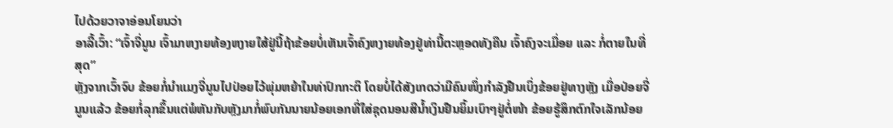ໄປດ້ວຍວາຈາອ່ອນໂຍນວ່າ
ອາລີ້ເວົ້າ: “ເຈົ້າຈີ່ນູນ ເຈົ້າມາຫງາຍທ້ອງຫງາຍໃສ້ຢູ່ນີ້ຖ້າຂ້ອຍບໍ່ເຫັນເຈົ້າຄົງຫງາຍທ້ອງຢູ່ທ່ານີ້ຕະຫຼອດທັງຄືນ ເຈົ້າຄົງຈະເມື່ອຍ ແລະ ກໍ່ຕາຍໃນທີ່ສຸດ”
ຫຼັງຈາກເວົ້າຈົບ ຂ້ອຍກໍ່ນຳແມງຈີ່ນູນໄປປ່ອຍໄວ້ພຸ່ມຫຍ້າໃນທ່າປົກກະຕິ ໂດຍບໍ່ໄດ້ສັງເກດວ່າມີຄົນໜຶ່ງກຳລັງຢືນເບິ່ງຂ້ອຍຢູ່ທາງຫຼັງ ເມື່ອປ່ອຍຈີ່ນູນແລ້ວ ຂ້ອຍກໍ່ລຸກຂຶ້ນແຕ່ພໍຫັນກັບຫຼັງມາກໍ່ພົບກັນນາຍນ້ອຍເອກທີ່ໃສ່ຊຸດນອນສີນ້ຳເງິນຢືນຍິ້ມເບົາໆຢູ່ຕໍ່ໜ້າ ຂ້ອຍຮູ້ສຶກຕົກໃຈເລັກນ້ອຍ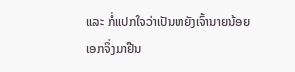ແລະ ກໍ່ແປກໃຈວ່າເປັນຫຍັງເຈົ້ານາຍນ້ອຍເອກຈິ່ງມາຢືນ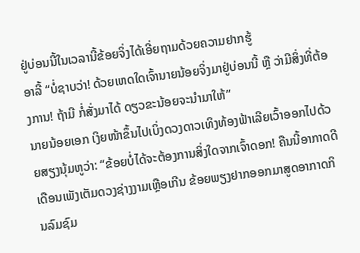ຢູ່ບ່ອນນີ້ໃນເວລານີ້ຂ້ອຍຈິ່ງໄດ້ເອີ່ຍຖາມດ້ວຍຄວາມຢາກຮູ້
ອາລີ້ “ບໍ່ຊາບວ່າ! ດ້ວຍເຫດໃດເຈົ້ານາຍນ້ອຍຈິ່ງມາຢູ່ບ່ອນນີ້ ຫຼື ວ່າມີສິ່ງທີ່ຕ້ອງການ! ຖ້າມີ ກໍ່ສັ່ງມາໄດ້ ດຽວຂະນ້ອຍຈະນຳມາໃຫ້”
ນາຍນ້ອຍເອກ ເງິຍໜ້າຂຶ້ນໄປເບິ່ງດວງດາວເທິງທ້ອງຟ້າເລີຍເວົ້າອອກໄປດ້ວຍສຽງນຸ້ມຫູວ່າ: “ຂ້ອຍບໍ່ໄດ້ຈະຕ້ອງການສິ່ງໃດຈາກເຈົ້າດອກ! ຄືນນີ້ອາກາດດີ ເດືອນເພັງເຕັມດວງຊ່າງງາມເຫຼືອເກີນ ຂ້ອຍພຽງຢາກອອກມາສູດອາກາດກິນລົມຊົມ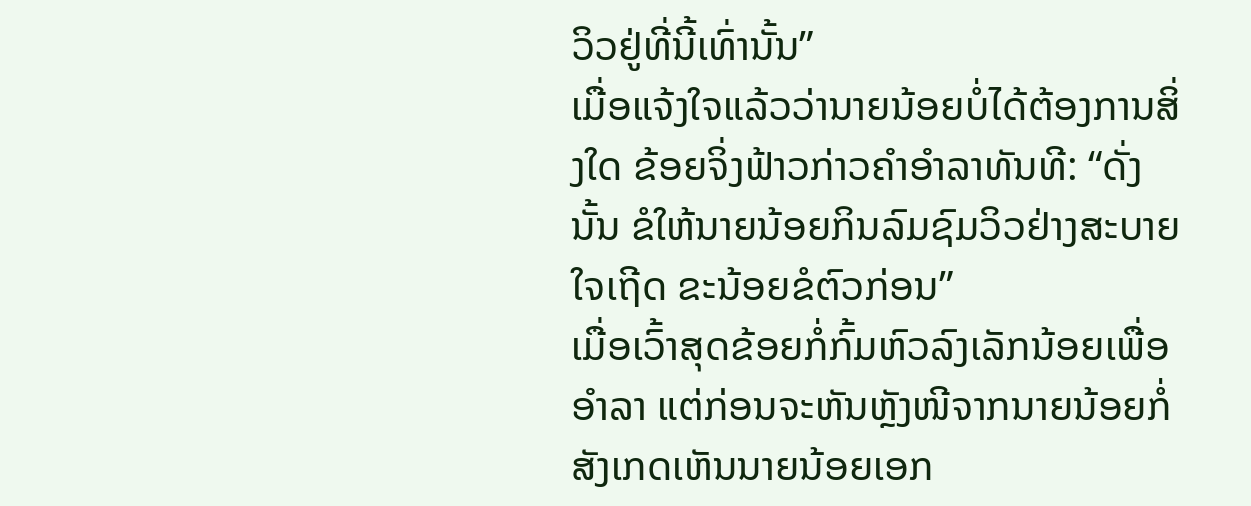ວິວຢູ່ທີ່ນີ້ເທົ່ານັ້ນ”
ເມື່ອແຈ້ງໃຈແລ້ວວ່ານາຍນ້ອຍບໍ່ໄດ້ຕ້ອງການສິ່ງໃດ ຂ້ອຍຈິ່ງຟ້າວກ່າວຄຳອຳລາທັນທີ: “ດັ່ງນັ້ນ ຂໍໃຫ້ນາຍນ້ອຍກິນລົມຊົມວິວຢ່າງສະບາຍໃຈເຖີດ ຂະນ້ອຍຂໍຕົວກ່ອນ”
ເມື່ອເວົ້າສຸດຂ້ອຍກໍ່ກົ້ມຫົວລົງເລັກນ້ອຍເພື່ອອຳລາ ແຕ່ກ່ອນຈະຫັນຫຼັງໜີຈາກນາຍນ້ອຍກໍ່ສັງເກດເຫັນນາຍນ້ອຍເອກ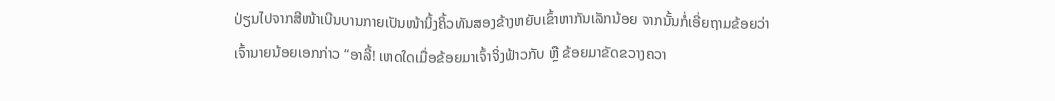ປ່ຽນໄປຈາກສີໜ້າເບີນບານກາຍເປັນໜ້ານິ້ງຄິ້ວທັນສອງຂ້າງຫຍັບເຂົ້າຫາກັນເລັກນ້ອຍ ຈາກນັ້ນກໍ່ເອີ່ຍຖາມຂ້ອຍວ່າ
ເຈົ້ານາຍນ້ອຍເອກກ່າວ “ອາລີ້! ເຫດໃດເມື່ອຂ້ອຍມາເຈົ້າຈິ່ງຟ້າວກັບ ຫຼື ຂ້ອຍມາຂັດຂວາງຄວາ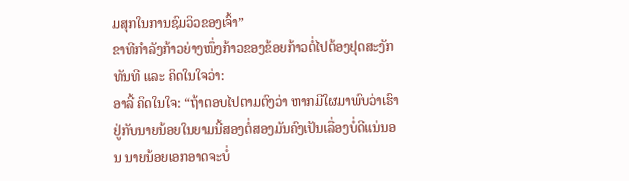ມສຸກໃນການຊົມວິວຂອງເຈົ້າ”
ຂາທີກຳລັງກ້າວຍ່າງໜຶ່ງກ້າວຂອງຂ້ອຍກ້າວຕໍ່ໄປຕ້ອງຢຸດສະງັກທັນທີ ແລະ ຄິດໃນໃຈວ່າ:
ອາລີ້ ຄິດໃນໃຈ: “ຖ້າຕອບໄປຕາມຕົງວ່າ ຫາກມີໃຜມາພົບວ່າເຮົາຢູ່ກັບນາຍນ້ອຍໃນຍາມນີ້ສອງຕໍ່ສອງມັນຄົງເປັນເລື່ອງບໍ່ດີແນ່ນອນ ນາຍນ້ອຍເອກອາດຈະບໍ່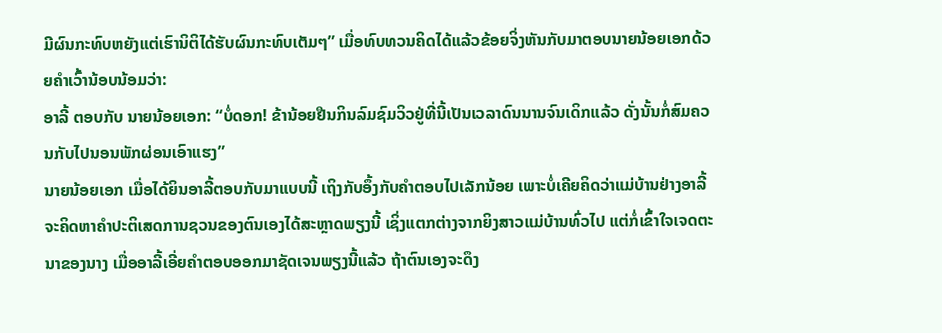ມີຜົນກະທົບຫຍັງແຕ່ເຮົານິຕິໄດ້ຮັບຜົນກະທົບເຕັມໆ” ເມື່ອທົບທວນຄິດໄດ້ແລ້ວຂ້ອຍຈິ່ງຫັນກັບມາຕອບນາຍນ້ອຍເອກດ້ວຍຄໍາເວົ້ານ້ອບນ້ອມວ່າ:
ອາລີ້ ຕອບກັບ ນາຍນ້ອຍເອກ: “ບໍ່ດອກ! ຂ້ານ້ອຍຢືນກິນລົມຊົມວິວຢູ່ທີ່ນີ້ເປັນເວລາດົນນານຈົນເດິກແລ້ວ ດັ່ງນັ້ນກໍ່ສົມຄວນກັບໄປນອນພັກຜ່ອນເອົາແຮງ”
ນາຍນ້ອຍເອກ ເມື່ອໄດ້ຍິນອາລີ້ຕອບກັບມາແບບນີ້ ເຖິງກັບອຶ້ງກັບຄຳຕອບໄປເລັກນ້ອຍ ເພາະບໍ່ເຄີຍຄິດວ່າແມ່ບ້ານຢ່າງອາລີ້ຈະຄິດຫາຄຳປະຕິເສດການຊວນຂອງຕົນເອງໄດ້ສະຫຼາດພຽງນີ້ ເຊິ່ງແຕກຕ່າງຈາກຍິງສາວແມ່ບ້ານທົ່ວໄປ ແຕ່ກໍ່ເຂົ້າໃຈເຈດຕະນາຂອງນາງ ເມື່ອອາລີ້ເອີ່ຍຄຳຕອບອອກມາຊັດເຈນພຽງນີ້ແລ້ວ ຖ້າຕົນເອງຈະດຶງ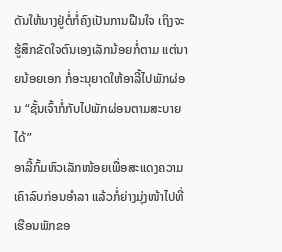ດັນໃຫ້ນາງຢູ່ຕໍ່ກໍ່ຄົງເປັນການຝືນໃຈ ເຖິງຈະຮູ້ສຶກຂັດໃຈຕົນເອງເລັກນ້ອຍກໍ່ຕາມ ແຕ່ນາຍນ້ອຍເອກ ກໍ່ອະນຸຍາດໃຫ້ອາລີ້ໄປພັກຜ່ອນ “ຊັ້ນເຈົ້າກໍ່ກັບໄປພັກຜ່ອນຕາມສະບາຍໄດ້”
ອາລີ້ກົ້ມຫົວເລັກໜ້ອຍເພື່ອສະແດງຄວາມເຄົາລົບກ່ອນອຳລາ ແລ້ວກໍ່ຍ່າງມຸ່ງໜ້າໄປທີ່ເຮືອນພັກຂອ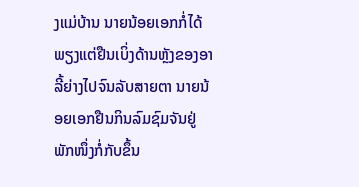ງແມ່ບ້ານ ນາຍນ້ອຍເອກກໍ່ໄດ້ພຽງແຕ່ຢືນເບິ່ງດ້ານຫຼັງຂອງອາລີ້ຍ່າງໄປຈົນລັບສາຍຕາ ນາຍນ້ອຍເອກຢືນກິນລົມຊົມຈັນຢູ່ພັກໜຶ່ງກໍ່ກັບຂຶ້ນ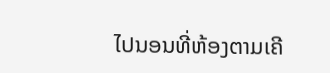ໄປນອນທີ່ຫ້ອງຕາມເຄີ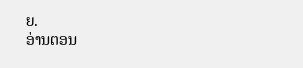ຍ.
ອ່ານຕອນ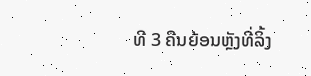ທີ 3 ຄືນຍ້ອນຫຼັງທີ່ລິ້ງ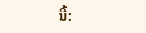ນີ້: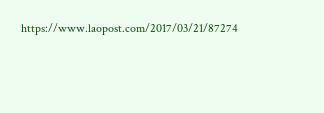https://www.laopost.com/2017/03/21/87274